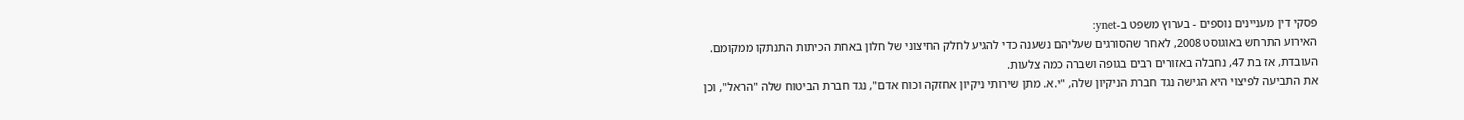פסקי דין מעניינים נוספים - בערוץ משפט ב-ynet:
האירוע התרחש באוגוסט 2008, לאחר שהסורגים שעליהם נשענה כדי להגיע לחלק החיצוני של חלון באחת הכיתות התנתקו ממקומם. העובדת, אז בת 47, נחבלה באזורים רבים בגופה ושברה כמה צלעות.
את התביעה לפיצוי היא הגישה נגד חברת הניקיון שלה, "י.א. מתן שירותי ניקיון אחזקה וכוח אדם", נגד חברת הביטוח שלה "הראל", וכן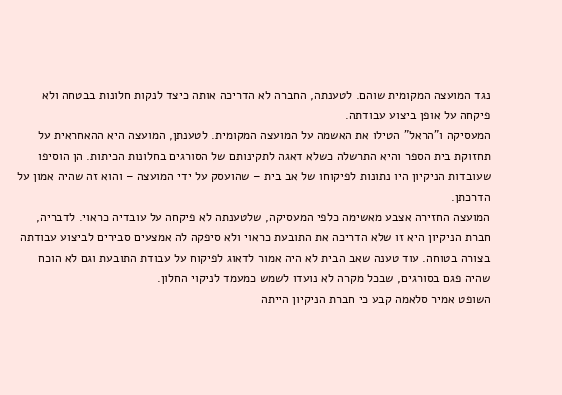נגד המועצה המקומית שוהם. לטענתה, החברה לא הדריכה אותה כיצד לנקות חלונות בבטחה ולא פיקחה על אופן ביצוע עבודתה.
המעסיקה ו"הראל" הטילו את האשמה על המועצה המקומית. לטענתן, המועצה היא ההאחראית על תחזוקת בית הספר והיא התרשלה כשלא דאגה לתקינותם של הסורגים בחלונות הכיתות. הן הוסיפו שעובדות הניקיון היו נתונות לפיקוחו של אב בית – שהועסק על ידי המועצה – והוא זה שהיה אמון על הדרכתן.
המועצה החזירה אצבע מאשימה כלפי המעסיקה, שלטענתה לא פיקחה על עובדיה כראוי. לדבריה, חברת הניקיון היא זו שלא הדריכה את התובעת כראוי ולא סיפקה לה אמצעים סבירים לביצוע עבודתה בצורה בטוחה. עוד טענה שאב הבית לא היה אמור לדאוג לפיקוח על עבודת התובעת וגם לא הוכח שהיה פגם בסורגים, שבכל מקרה לא נועדו לשמש כמעמד לניקוי החלון.
השופט אמיר סלאמה קבע כי חברת הניקיון הייתה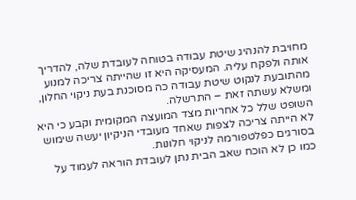מחויבת להנהיג שיטת עבודה בטוחה לעובדת שלה, להדריך אותה ולפקח עליה. המעסיקה היא זו שהייתה צריכה למנוע מהתובעת לנקוט שיטת עבודה כה מסוכנת בעת ניקוי החלון, ומשלא עשתה זאת – התרשלה.
השופט שלל כל אחריות מצד המועצה המקומית וקבע כי היא לא הייתה צריכה לצפות שאחד מעובדי הניקיון יעשה שימוש בסורגים כפלטפורמה לניקוי חלונות.
כמו כן לא הוכח שאב הבית נתן לעובדת הוראה לעמוד על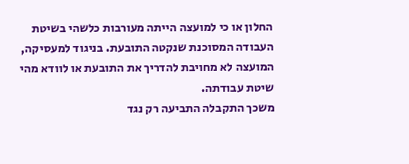החלון או כי למועצה הייתה מעורבות כלשהי בשיטת העבודה המסוכנת שנקטה התובעת. בניגוד למעסיקה, המועצה לא מחויבת להדריך את התובעת או לוודא מהי שיטת עבודתה.
משכך התקבלה התביעה רק נגד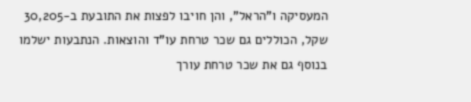המעסיקה ו"הראל", והן חויבו לפצות את התובעת ב-30,205 שקל, הכוללים גם שכר טרחת עו"ד והוצאות. הנתבעות ישלמו בנוסף גם את שכר טרחת עורך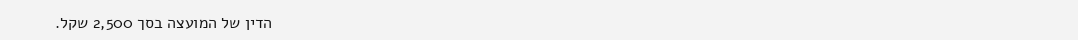הדין של המועצה בסך 2,500 שקל.